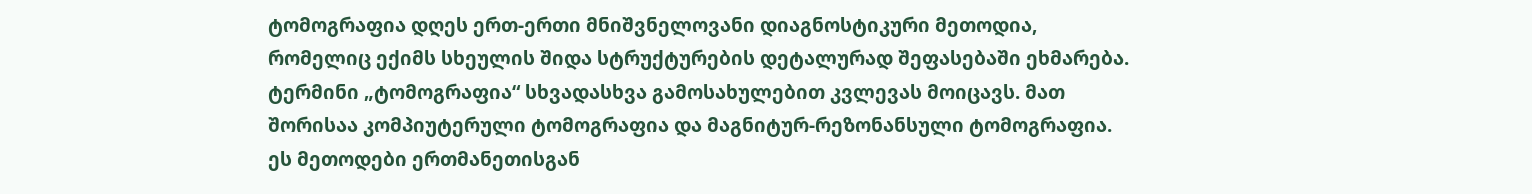ტომოგრაფია დღეს ერთ-ერთი მნიშვნელოვანი დიაგნოსტიკური მეთოდია, რომელიც ექიმს სხეულის შიდა სტრუქტურების დეტალურად შეფასებაში ეხმარება. ტერმინი „ტომოგრაფია“ სხვადასხვა გამოსახულებით კვლევას მოიცავს. მათ შორისაა კომპიუტერული ტომოგრაფია და მაგნიტურ-რეზონანსული ტომოგრაფია. ეს მეთოდები ერთმანეთისგან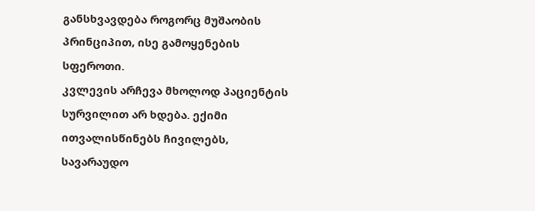განსხვავდება როგორც მუშაობის პრინციპით, ისე გამოყენების სფეროთი.
კვლევის არჩევა მხოლოდ პაციენტის სურვილით არ ხდება. ექიმი ითვალისწინებს ჩივილებს, სავარაუდო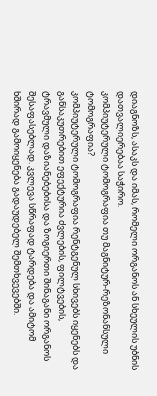დიაგნოზს, ასაკს და იმას, რომელი ორგანოს ან სხეულის უბნის დათვალიერებაა საჭირო.
კომპიუტერული ტომოგრაფია თუ მაგნიტურ-რეზონანსული ტომოგრაფია?
კომპიუტერული ტომოგრაფია რენტგენულ სხივებს იყენებს და განსაკუთრებით ეფექტურია ძვლების, ფილტვების, ტრავმული დაზიანებებისა და ზოგიერთი შინაგანი ორგანოს შესაფასებლად. კვლევა სწრაფად ტარდება და ამიტომ ხშირად გამოიყენება გადაუდებელ შემთხვევებში.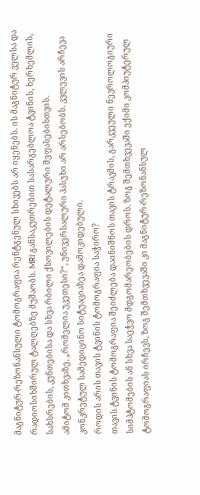მაგნიტურ-რეზონანსული ტომოგრაფია რენტგენულ სხივებს არ იყენებს. ის მაგნიტურ ველსა და რადიოსიხშირულ ტალღებზე მუშაობს. MRI განსაკუთრებით სასარგებლოა ტვინის, ხერხემლის, სახსრების, კუნთებისა და სხვა რბილი ქსოვილების დეტალური შეფასებისთვის.
ამიტომ კითხვაზე, „რომელია უკეთესი?“, უნივერსალური პასუხი არ არსებობს. კვლევის არჩევა კონკრეტულ სამედიცინო სიტუაციაზეა დამოკიდებული.
როდის არის თავის ტვინის ტომოგრაფია საჭირო?
თავის ტვინის ტომოგრაფია შეიძლება დაინიშნოს თავის ტრავმის, გარკვეული ნევროლოგიური სიმპტომების ან სხვა საეჭვო მდგომარეობების დროს. ზოგ შემთხვევაში ექიმი კომპიუტერულ ტომოგრაფიას ირჩევს, ზოგ შემთხვევაში კი მაგნიტურ-რეზონანსულ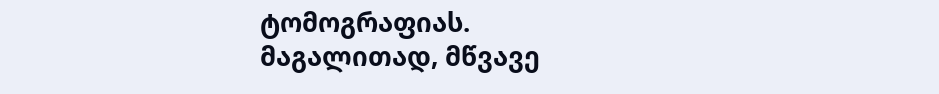ტომოგრაფიას.
მაგალითად, მწვავე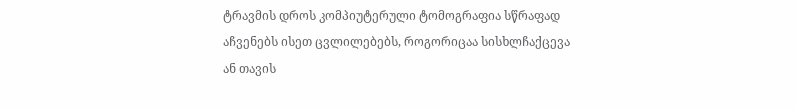ტრავმის დროს კომპიუტერული ტომოგრაფია სწრაფად აჩვენებს ისეთ ცვლილებებს, როგორიცაა სისხლჩაქცევა ან თავის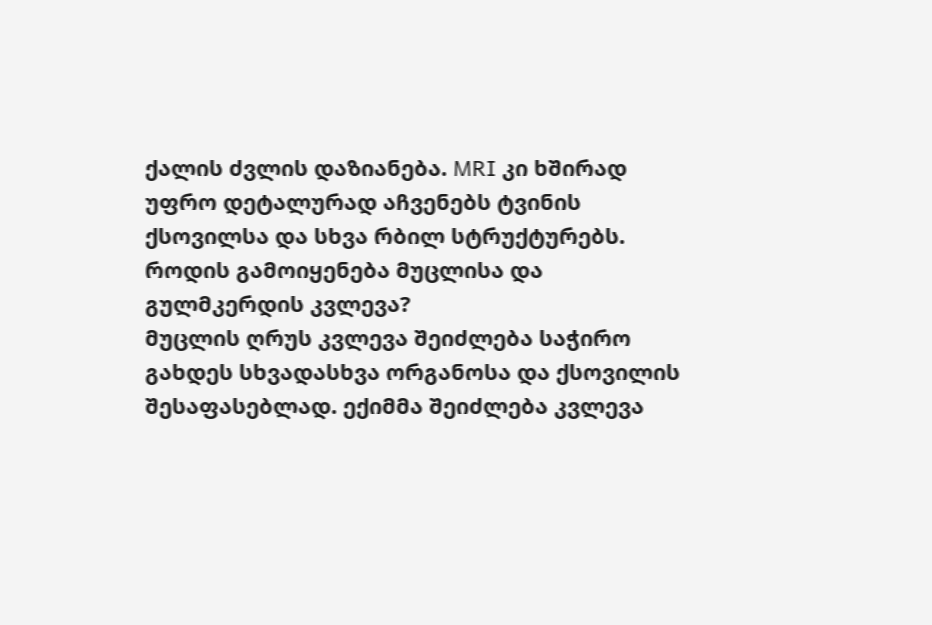ქალის ძვლის დაზიანება. MRI კი ხშირად უფრო დეტალურად აჩვენებს ტვინის ქსოვილსა და სხვა რბილ სტრუქტურებს.
როდის გამოიყენება მუცლისა და გულმკერდის კვლევა?
მუცლის ღრუს კვლევა შეიძლება საჭირო გახდეს სხვადასხვა ორგანოსა და ქსოვილის შესაფასებლად. ექიმმა შეიძლება კვლევა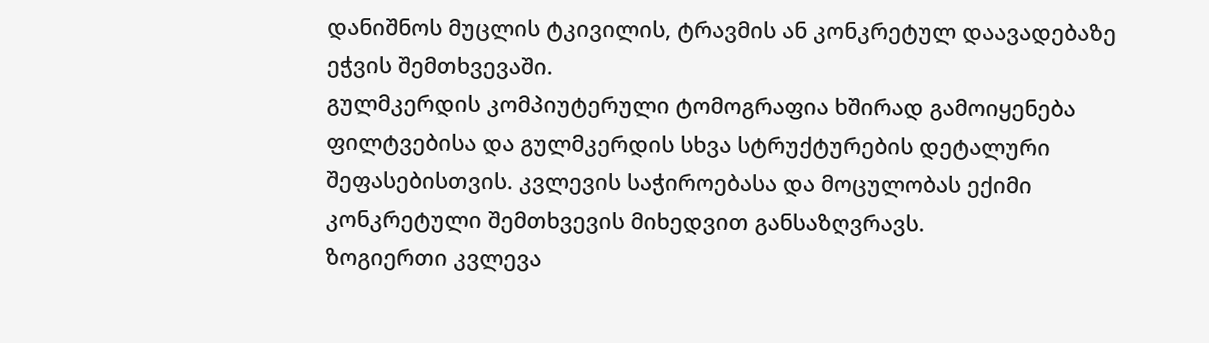დანიშნოს მუცლის ტკივილის, ტრავმის ან კონკრეტულ დაავადებაზე ეჭვის შემთხვევაში.
გულმკერდის კომპიუტერული ტომოგრაფია ხშირად გამოიყენება ფილტვებისა და გულმკერდის სხვა სტრუქტურების დეტალური შეფასებისთვის. კვლევის საჭიროებასა და მოცულობას ექიმი კონკრეტული შემთხვევის მიხედვით განსაზღვრავს.
ზოგიერთი კვლევა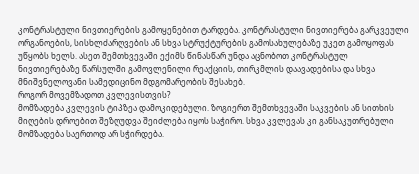კონტრასტული ნივთიერების გამოყენებით ტარდება. კონტრასტული ნივთიერება გარკვეული ორგანოების, სისხლძარღვების ან სხვა სტრუქტურების გამოსახულებაზე უკეთ გამოყოფას უწყობს ხელს. ასეთ შემთხვევაში ექიმს წინასწარ უნდა აცნობოთ კონტრასტულ ნივთიერებაზე წარსულში გამოვლენილი რეაქციის, თირკმლის დაავადებისა და სხვა მნიშვნელოვანი სამედიცინო მდგომარეობის შესახებ.
როგორ მოვემზადოთ კვლევისთვის?
მომზადება კვლევის ტიპზეა დამოკიდებული. ზოგიერთ შემთხვევაში საკვების ან სითხის მიღების დროებით შეზღუდვა შეიძლება იყოს საჭირო. სხვა კვლევას კი განსაკუთრებული მომზადება საერთოდ არ სჭირდება.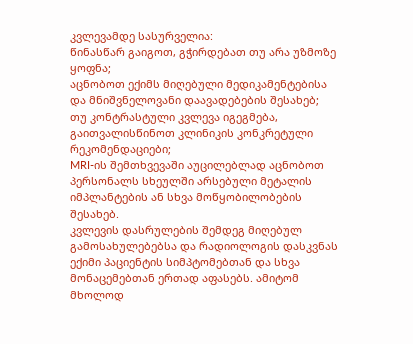კვლევამდე სასურველია:
წინასწარ გაიგოთ, გჭირდებათ თუ არა უზმოზე ყოფნა;
აცნობოთ ექიმს მიღებული მედიკამენტებისა და მნიშვნელოვანი დაავადებების შესახებ;
თუ კონტრასტული კვლევა იგეგმება, გაითვალისწინოთ კლინიკის კონკრეტული რეკომენდაციები;
MRI-ის შემთხვევაში აუცილებლად აცნობოთ პერსონალს სხეულში არსებული მეტალის იმპლანტების ან სხვა მოწყობილობების შესახებ.
კვლევის დასრულების შემდეგ მიღებულ გამოსახულებებსა და რადიოლოგის დასკვნას ექიმი პაციენტის სიმპტომებთან და სხვა მონაცემებთან ერთად აფასებს. ამიტომ მხოლოდ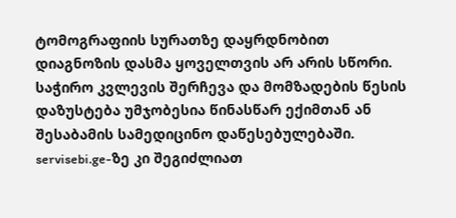ტომოგრაფიის სურათზე დაყრდნობით დიაგნოზის დასმა ყოველთვის არ არის სწორი.
საჭირო კვლევის შერჩევა და მომზადების წესის დაზუსტება უმჯობესია წინასწარ ექიმთან ან შესაბამის სამედიცინო დაწესებულებაში. servisebi.ge-ზე კი შეგიძლიათ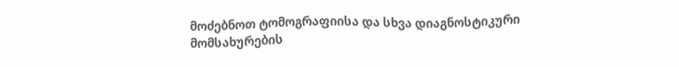მოძებნოთ ტომოგრაფიისა და სხვა დიაგნოსტიკური მომსახურების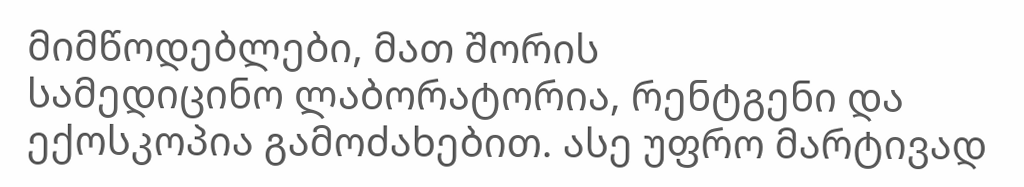მიმწოდებლები, მათ შორის
სამედიცინო ლაბორატორია, რენტგენი და ექოსკოპია გამოძახებით. ასე უფრო მარტივად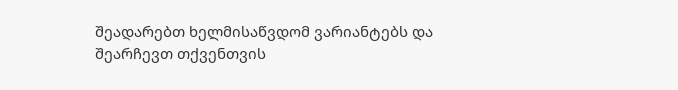შეადარებთ ხელმისაწვდომ ვარიანტებს და შეარჩევთ თქვენთვის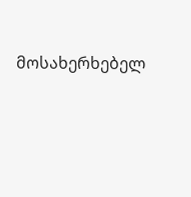მოსახერხებელ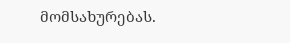მომსახურებას.